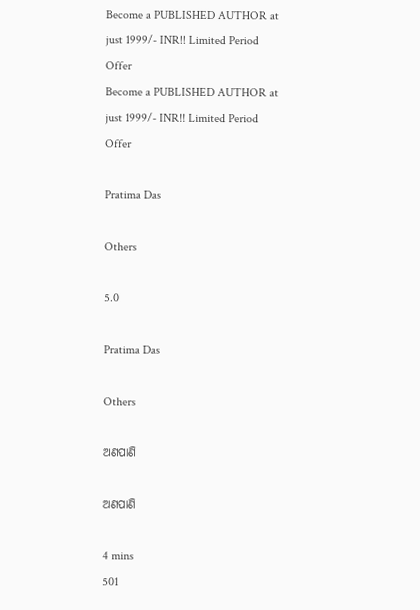Become a PUBLISHED AUTHOR at just 1999/- INR!! Limited Period Offer
Become a PUBLISHED AUTHOR at just 1999/- INR!! Limited Period Offer

Pratima Das

Others

5.0

Pratima Das

Others

ଅଣପାଣି

ଅଣପାଣି

4 mins
501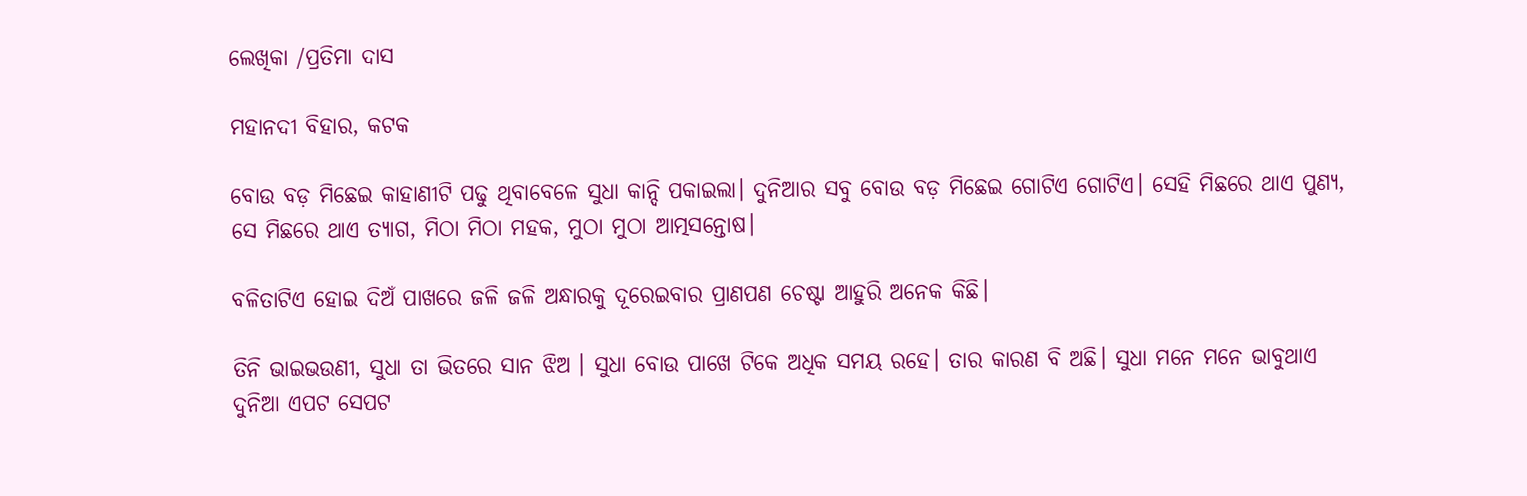ଲେଖିକା /ପ୍ରତିମା ଦାସ

ମହାନଦୀ ବିହାର, କଟକ

ବୋଉ ବଡ଼ ମିଛେଇ କାହାଣୀଟି ପଢୁ ଥିବାବେଳେ ସୁଧା କାନ୍ଦି ପକାଇଲା। ଦୁନିଆର ସବୁ ବୋଉ ବଡ଼ ମିଛେଇ ଗୋଟିଏ ଗୋଟିଏ। ସେହି ମିଛରେ ଥାଏ ପୁଣ୍ୟ, ସେ ମିଛରେ ଥାଏ ତ୍ୟାଗ, ମିଠା ମିଠା ମହକ, ମୁଠା ମୁଠା ଆତ୍ମସନ୍ତୋଷ।

ବଳିତାଟିଏ ହୋଇ ଦିଅଁ ପାଖରେ ଜଳି ଜଳି ଅନ୍ଧାରକୁ ଦୂରେଇବାର ପ୍ରାଣପଣ ଚେଷ୍ଟା ଆହୁରି ଅନେକ କିଛି।

ତିନି ଭାଇଭଉଣୀ, ସୁଧା ତା ଭିତରେ ସାନ ଝିଅ । ସୁଧା ବୋଉ ପାଖେ ଟିକେ ଅଧିକ ସମୟ ରହେ। ତାର କାରଣ ବି ଅଛି। ସୁଧା ମନେ ମନେ ଭାବୁଥାଏ ଦୁନିଆ ଏପଟ ସେପଟ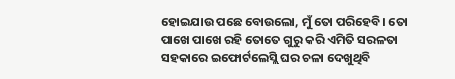ହୋଇଯାଉ ପଛେ ବୋଉଲୋ, ମୁଁ ତୋ ପରିହେବି। ତୋ ପାଖେ ପାଖେ ରହି ତୋତେ ଗୁରୁ କରି ଏମିତି ସରଳତା ସହକାରେ ଇଫୋର୍ଟଲେସ୍ଲି ଘର ଚଳା ଦେଖୁଥିବି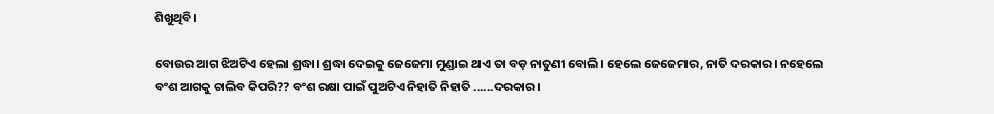ଶିଖୁଥିବି।

ବୋଉର ଆଗ ଝିଅଟିଏ ହେଲା ଶ୍ରଦ୍ଧା। ଶ୍ରଦ୍ଧା ଦେଇକୁ ଜେଜେମା ମୁଣ୍ଡାଇ ଥାଏ ତା ବଡ଼ ନାତୁଣୀ ବୋଲି। ହେଲେ ଜେଜେମାର, ନାତି ଦରକାର। ନହେଲେ ବଂଶ ଆଗକୁ ଚାଲିବ କିପରି?? ବଂଶ ରକ୍ଷା ପାଇଁ ପୁଅଟିଏ ନିହାତି ନିହାତି ......ଦରକାର ।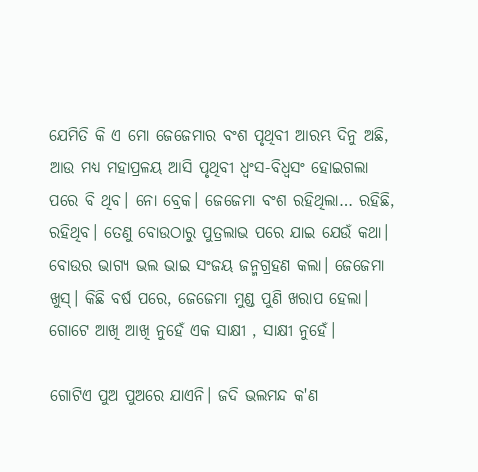ଯେମିତି କି ଏ ମୋ ଜେଜେମାର ବଂଶ ପୃଥିବୀ ଆରମ୍ଭ ଦିନୁ ଅଛି, ଆଉ ମଧ୍ୟ ମହାପ୍ରଳୟ ଆସି ପୃଥିବୀ ଧ୍ବଂସ-ବିଧ୍ବସଂ ହୋଇଗଲା ପରେ ବି ଥିବ। ନୋ ବ୍ରେକ। ଜେଜେମା ବଂଶ ରହିଥିଲା… ରହିଛି, ରହିଥିବ। ତେଣୁ ବୋଉଠାରୁ ପୁତ୍ରଲାଭ ପରେ ଯାଇ ଯେଉଁ କଥା। ବୋଉର ଭାଗ୍ୟ ଭଲ ଭାଇ ସଂଜୟ ଜନ୍ମଗ୍ରହଣ କଲା। ଜେଜେମା ଖୁସ୍। କିଛି ବର୍ଷ ପରେ, ଜେଜେମା ମୁଣ୍ଡ ପୁଣି ଖରାପ ହେଲା। ଗୋଟେ ଆଖି ଆଖି ନୁହେଁ ଏକ ସାକ୍ଷୀ , ସାକ୍ଷୀ ନୁହେଁ।

ଗୋଟିଏ ପୁଅ ପୁଅରେ ଯାଏନି। ଜଦି ଭଲମନ୍ଦ କ'ଣ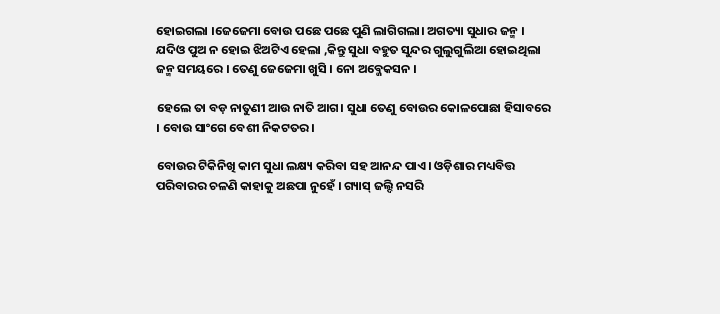ହୋଇଗଲା ।ଜେଜେମା ବୋଉ ପଛେ ପଛେ ପୁଣି ଲାଗିଗଲା। ଅଗତ୍ୟା ସୁଧାର ଜନ୍ମ । ଯଦିଓ ପୁଅ ନ ହୋଇ ଝିଅଟିଏ ହେଲା ,କିନ୍ତୁ ସୁଧା ବହୁତ ସୁନ୍ଦର ଗୁଲୁଗୁଲିଆ ହୋଇଥିଲା ଜନ୍ମ ସମୟରେ । ତେଣୁ ଜେଜେମା ଖୁସି । ନୋ ଅବ୍ଜେକସନ ।

ହେଲେ ତା ବଡ଼ ନାତୁଣୀ ଆଉ ନାତି ଆଗ। ସୁଧା ତେଣୁ ବୋଉର କୋଳପୋଛା ହିସାବରେ । ବୋଉ ସାଂଗେ ବେଶୀ ନିକଟତର।

ବୋଉର ଟିକିନିଖି କାମ ସୁଧା ଲକ୍ଷ୍ୟ କରିବା ସହ ଆନନ୍ଦ ପାଏ। ଓଡ଼ିଶାର ମଧ୍ୟବିତ୍ତ ପରିବାରର ଚଳଣି କାହାକୁ ଅଛପା ନୁହେଁ । ଗ୍ୟାସ୍ ଜଲ୍ଦି ନସରି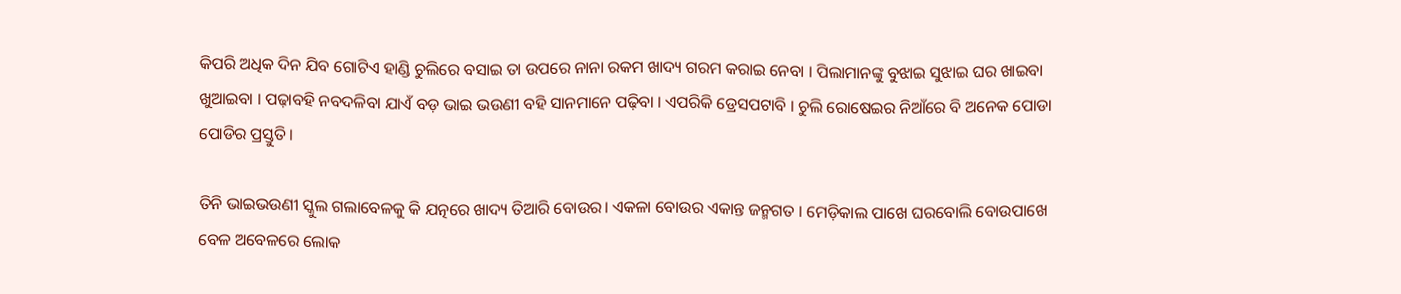କିପରି ଅଧିକ ଦିନ ଯିବ ଗୋଟିଏ ହାଣ୍ଡି ଚୁଲିରେ ବସାଇ ତା ଉପରେ ନାନା ରକମ ଖାଦ୍ୟ ଗରମ କରାଇ ନେବା । ପିଲାମାନଙ୍କୁ ବୁଝାଇ ସୁଝାଇ ଘର ଖାଇବା ଖୁଆଇବା । ପଢ଼ାବହି ନବଦଳିବା ଯାଏଁ ବଡ଼ ଭାଇ ଭଉଣୀ ବହି ସାନମାନେ ପଢ଼ିବା । ଏପରିକି ଡ୍ରେସପଟାବି । ଚୁଲି ରୋଷେଇର ନିଆଁରେ ବି ଅନେକ ପୋଡା ପୋଡିର ପ୍ରସ୍ତୁତି।

ତିନି ଭାଇଭଉଣୀ ସ୍କୁଲ ଗଲାବେଳକୁ କି ଯତ୍ନରେ ଖାଦ୍ୟ ତିଆରି ବୋଉର। ଏକଳା ବୋଉର ଏକାନ୍ତ ଜନ୍ମଗତ । ମେଡ଼ିକାଲ ପାଖେ ଘରବୋଲି ବୋଉପାଖେ ବେଳ ଅବେଳରେ ଲୋକ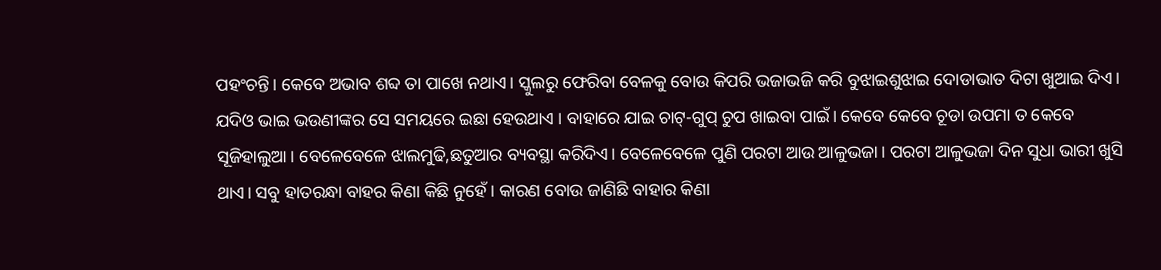ପହଂଚନ୍ତି। କେବେ ଅଭାବ ଶବ୍ଦ ତା ପାଖେ ନଥାଏ। ସ୍କୁଲରୁ ଫେରିବା ବେଳକୁ ବୋଉ କିପରି ଭଜାଭଜି କରି ବୁଝାଇଶୁଝାଇ ଦୋଡାଭାତ ଦିଟା ଖୁଆଇ ଦିଏ। ଯଦିଓ ଭାଇ ଭଉଣୀଙ୍କର ସେ ସମୟରେ ଇଛା ହେଉଥାଏ । ବାହାରେ ଯାଇ ଚାଟ୍-ଗୁପ୍ ଚୁପ ଖାଇବା ପାଇଁ। କେବେ କେବେ ଚୂଡା ଉପମା ତ କେବେ ସୂଜିହାଲୁଆ। ବେଳେବେଳେ ଝାଲମୁଢି,ଛତୁଆର ବ୍ୟବସ୍ଥା କରିଦିଏ। ବେଳେବେଳେ ପୁଣି ପରଟା ଆଉ ଆଳୁଭଜା। ପରଟା ଆଳୁଭଜା ଦିନ ସୁଧା ଭାରୀ ଖୁସି ଥାଏ। ସବୁ ହାତରନ୍ଧା ବାହର କିଣା କିଛି ନୁହେଁ। କାରଣ ବୋଉ ଜାଣିଛି ବାହାର କିଣା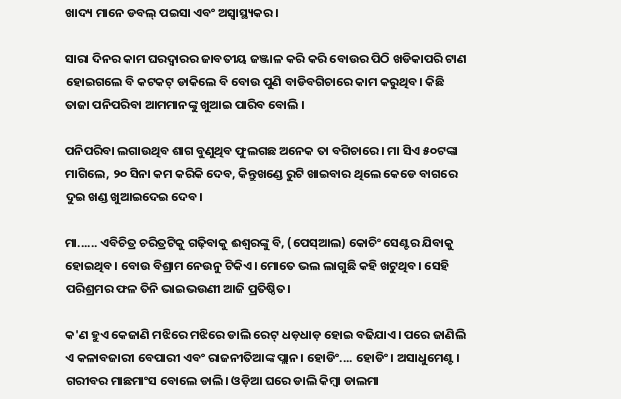ଖାଦ୍ୟ ମାନେ ଡବଲ୍ ପଇସା ଏବଂ ଅସ୍ବାସ୍ଥ୍ୟକର।

ସାରା ଦିନର କାମ ଘରଦ୍ବାରର ଜାବତୀୟ ଜଞ୍ଜାଳ କରି କରି ବୋଉର ପିଠି ଖଡିକାପରି ଟାଣ ହୋଇଗଲେ ବି କଟକଟ୍ ଡାକିଲେ ବି ବୋଉ ପୁଣି ବାଡିବଗିଚାରେ କାମ କରୁଥିବ। କିଛି ତାଜା ପନିପରିବା ଆମମାନଙ୍କୁ ଖୁଆଇ ପାରିବ ବୋଲି ।

ପନିପରିବା ଲଗାଉଥିବ ଶାଗ ବୁଣୁଥିବ ଫୁଲଗଛ ଅନେକ ତା ବଗିଚାରେ । ମା ସିଏ ୫୦ଟଙ୍କା ମାଗିଲେ, ୨୦ ସିନା କମ କରିକି ଦେବ, କିନ୍ତୁଖଣ୍ଡେ ରୁଟି ଖାଇବାର ଥିଲେ କେଡେ ବାଗରେ ଦୁଇ ଖଣ୍ଡ ଖୁଆଇଦେଇ ଦେବ।

ମା...... ଏବିଚିତ୍ର ଚରିତ୍ରଟିକୁ ଗଢ଼ିବାକୁ ଈଶ୍ବରଙ୍କୁ ବି, (ପେସ୍ଆଲ) କୋଚିଂ ସେଣ୍ଟର ଯିବାକୁ ହୋଇଥିବ। ବୋଉ ବିଶ୍ରାମ ନେଉନୁ ଟିକିଏ। ମୋତେ ଭଲ ଲାଗୁଛି କହି ଖଟୁଥିବ। ସେହି ପରିଶ୍ରମର ଫଳ ତିନି ଭାଇଭଉଣୀ ଆଜି ପ୍ରତିଷ୍ଠିତ।

କ'ଣ ହୁଏ କେଜାଣି ମଝିରେ ମଝିରେ ଡାଲି ରେଟ୍ ଧଡ଼ଧାଡ଼ ହୋଇ ବଢିଯାଏ। ପରେ ଜାଣିଲି ଏ କଳାବଜାରୀ ବେପାରୀ ଏବଂ ରାଜନୀତିଆଙ୍କ ପ୍ଲାନ। ହୋଡିଂ.... ହୋଡିଂ। ଅସାଧୁମେଣ୍ଟ। ଗରୀବର ମାଛମାଂସ ବୋଲେ ଡାଲି। ଓଡ଼ିଆ ଘରେ ଡାଲି କିମ୍ବା ଡାଲମା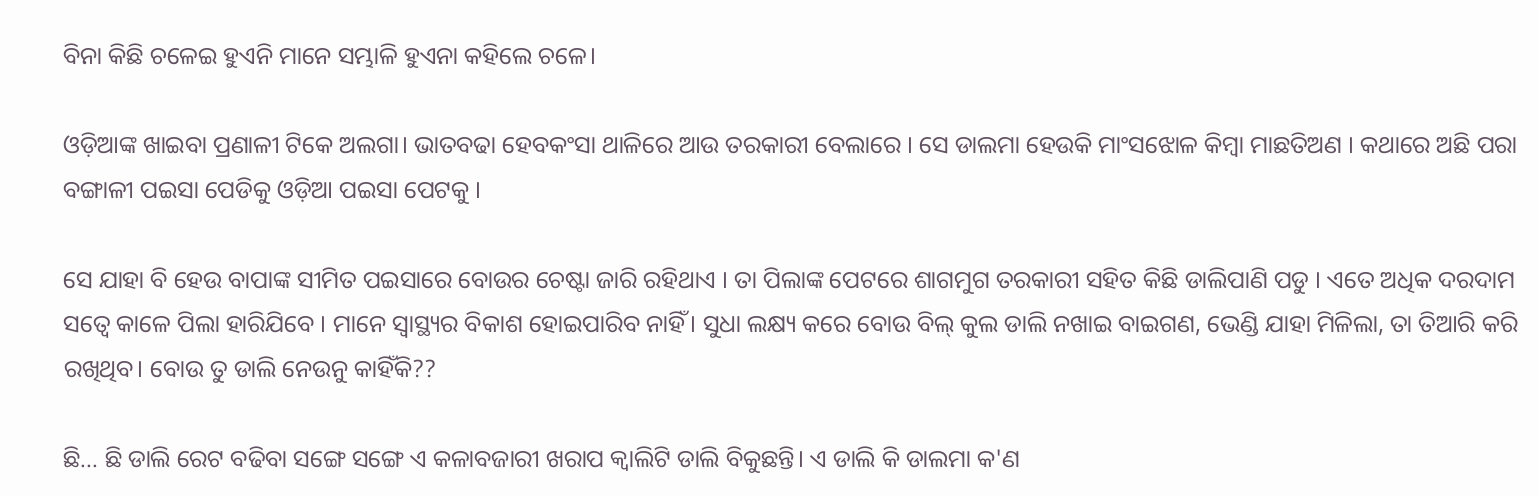ବିନା କିଛି ଚଳେଇ ହୁଏନି ମାନେ ସମ୍ଭାଳି ହୁଏନା କହିଲେ ଚଳେ।

ଓଡ଼ିଆଙ୍କ ଖାଇବା ପ୍ରଣାଳୀ ଟିକେ ଅଲଗା। ଭାତବଢା ହେବକଂସା ଥାଳିରେ ଆଉ ତରକାରୀ ବେଲାରେ । ସେ ଡାଲମା ହେଉକି ମାଂସଝୋଳ କିମ୍ବା ମାଛତିଅଣ । କଥାରେ ଅଛି ପରା ବଙ୍ଗାଳୀ ପଇସା ପେଡିକୁ ଓଡ଼ିଆ ପଇସା ପେଟକୁ ।

ସେ ଯାହା ବି ହେଉ ବାପାଙ୍କ ସୀମିତ ପଇସାରେ ବୋଉର ଚେଷ୍ଟା ଜାରି ରହିଥାଏ । ତା ପିଲାଙ୍କ ପେଟରେ ଶାଗମୁଗ ତରକାରୀ ସହିତ କିଛି ଡାଲିପାଣି ପଡୁ । ଏତେ ଅଧିକ ଦରଦାମ ସତ୍ବେ କାଳେ ପିଲା ହାରିଯିବେ । ମାନେ ସ୍ବାସ୍ଥ୍ୟର ବିକାଶ ହୋଇପାରିବ ନାହିଁ। ସୁଧା ଲକ୍ଷ୍ୟ କରେ ବୋଉ ବିଲ୍ କୁଲ ଡାଲି ନଖାଇ ବାଇଗଣ, ଭେଣ୍ଡି ଯାହା ମିଳିଲା, ତା ତିଆରି କରି ରଖିଥିବ। ବୋଉ ତୁ ଡାଲି ନେଉନୁ କାହିଁକି??

ଛି... ଛି ଡାଲି ରେଟ ବଢିବା ସଙ୍ଗେ ସଙ୍ଗେ ଏ କଳାବଜାରୀ ଖରାପ କ୍ଵାଲିଟି ଡାଲି ବିକୁଛନ୍ତି। ଏ ଡାଲି କି ଡାଲମା କ'ଣ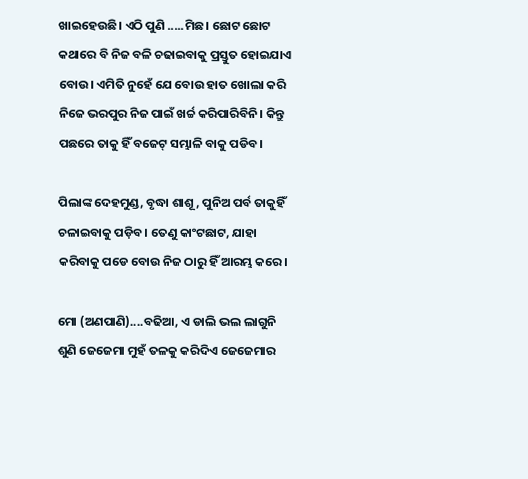ଖାଇହେଉଛି। ଏଠି ପୁଣି .....ମିଛ। ଛୋଟ ଛୋଟ କଥାରେ ବି ନିଜ ବଳି ଚଢାଇବାକୁ ପ୍ରସ୍ତୁତ ହୋଇଯାଏ ବୋଉ। ଏମିତି ନୁହେଁ ଯେ ବୋଉ ହାତ ଖୋଲା କରି ନିଜେ ଭରପୁର ନିଜ ପାଇଁ ଖର୍ଚ୍ଚ କରିପାରିବିନି। କିନ୍ତୁ ପଛରେ ତାକୁ ହିଁ ବଜେଟ୍ ସମ୍ଭାଳି ବାକୁ ପଡିବ।

ପିଲାଙ୍କ ଦେହମୁଣ୍ଡ, ବୃଦ୍ଧା ଶାଶୂ, ପୁନିଅ ପର୍ବ ତାକୁହିଁ ଚଳାଇବାକୁ ପଡ଼ିବ। ତେଣୁ କାଂଟଛାଟ, ଯାହା କରିବାକୁ ପଡେ ବୋଉ ନିଜ ଠାରୁ ହିଁ ଆରମ୍ଭ କରେ।

ମୋ (ଅଣପାଣି)....ବଢିଆ, ଏ ଡାଲି ଭଲ ଲାଗୁନି ଶୁଣି ଜେଜେମା ମୁହଁ ତଳକୁ କରିଦିଏ ଜେଜେମାର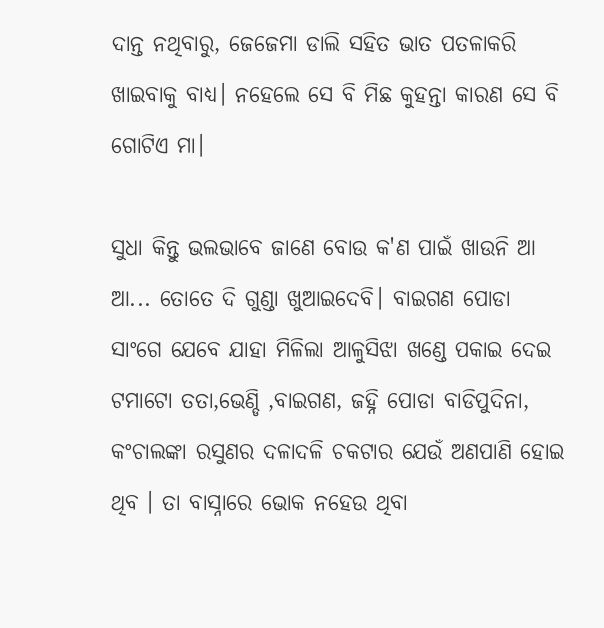ଦାନ୍ତ ନଥିବାରୁ, ଜେଜେମା ଡାଲି ସହିତ ଭାତ ପତଳାକରି ଖାଇବାକୁ ବାଧ୍ୟ। ନହେଲେ ସେ ବି ମିଛ କୁହନ୍ତା କାରଣ ସେ ବି ଗୋଟିଏ ମା।

ସୁଧା କିନ୍ତୁ ଭଲଭାବେ ଜାଣେ ବୋଉ କ'ଣ ପାଇଁ ଖାଉନି ଆ ଆ... ତୋତେ ଦି ଗୁଣ୍ଡା ଖୁଆଇଦେବି। ବାଇଗଣ ପୋଡା ସାଂଗେ ଯେବେ ଯାହା ମିଳିଲା ଆଳୁସିଝା ଖଣ୍ଡେ ପକାଇ ଦେଇ ଟମାଟୋ ତତା,ଭେଣ୍ଡି ,ବାଇଗଣ, ଜହ୍ନି ପୋଡା ବାଡିପୁଦିନା, କଂଚାଲଙ୍କା ରସୁଣର ଦଳାଦଳି ଚକଟାର ଯେଉଁ ଅଣପାଣି ହୋଇ ଥିବ । ତା ବାସ୍ନାରେ ଭୋକ ନହେଉ ଥିବା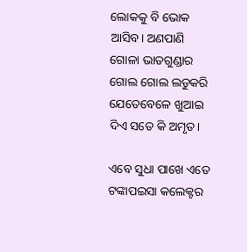ଲୋକକୁ ବି ଭୋକ ଆସିବ। ଅଣପାଣି ଗୋଳା ଭାତଗୁଣ୍ଡାର ଗୋଲ ଗୋଲ ଲଡୁକରି ଯେତେବେଳେ ଖୁଆଇ ଦିଏ ସତେ କି ଅମୃତ।

ଏବେ ସୁଧା ପାଖେ ଏତେ ଟଙ୍କାପଇସା କଲେକ୍ଟର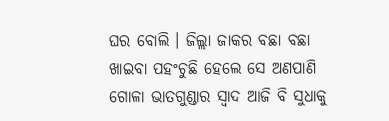ଘର ବୋଲି । ଜିଲ୍ଲା ଜାକର ବଛା ବଛା ଖାଇବା ପହଂଚୁଛି ହେଲେ ସେ ଅଣପାଣି ଗୋଳା ଭାତଗୁଣ୍ଡାର ସ୍ବାଦ ଆଜି ବି ସୁଧାକୁ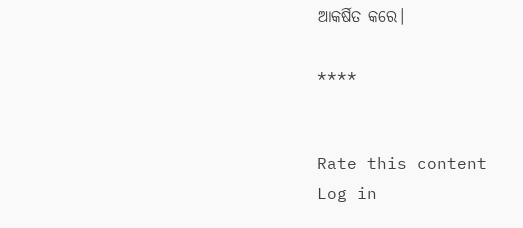ଆକର୍ଷିତ କରେ।

****


Rate this content
Log in